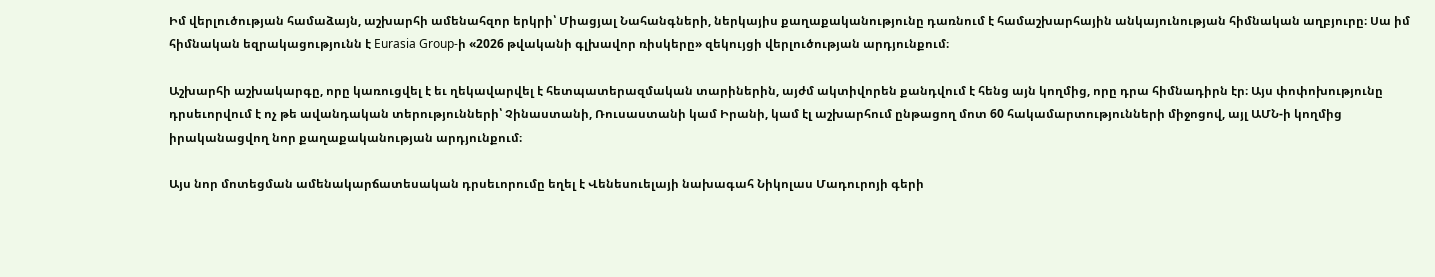Իմ վերլուծության համաձայն, աշխարհի ամենահզոր երկրի՝ Միացյալ Նահանգների, ներկայիս քաղաքականությունը դառնում է համաշխարհային անկայունության հիմնական աղբյուրը։ Սա իմ հիմնական եզրակացությունն է Eurasia Group-ի «2026 թվականի գլխավոր ռիսկերը» զեկույցի վերլուծության արդյունքում։

Աշխարհի աշխակարգը, որը կառուցվել է եւ ղեկավարվել է հետպատերազմական տարիներին, այժմ ակտիվորեն քանդվում է հենց այն կողմից, որը դրա հիմնադիրն էր։ Այս փոփոխությունը դրսեւորվում է ոչ թե ավանդական տերությունների՝ Չինաստանի, Ռուսաստանի կամ Իրանի, կամ էլ աշխարհում ընթացող մոտ 60 հակամարտությունների միջոցով, այլ ԱՄՆ-ի կողմից իրականացվող նոր քաղաքականության արդյունքում։

Այս նոր մոտեցման ամենակարճատեսական դրսեւորումը եղել է Վենեսուելայի նախագահ Նիկոլաս Մադուրոյի գերի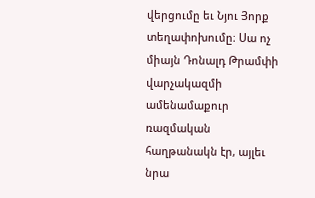վերցումը եւ Նյու Յորք տեղափոխումը։ Սա ոչ միայն Դոնալդ Թրամփի վարչակազմի ամենամաքուր ռազմական հաղթանակն էր, այլեւ նրա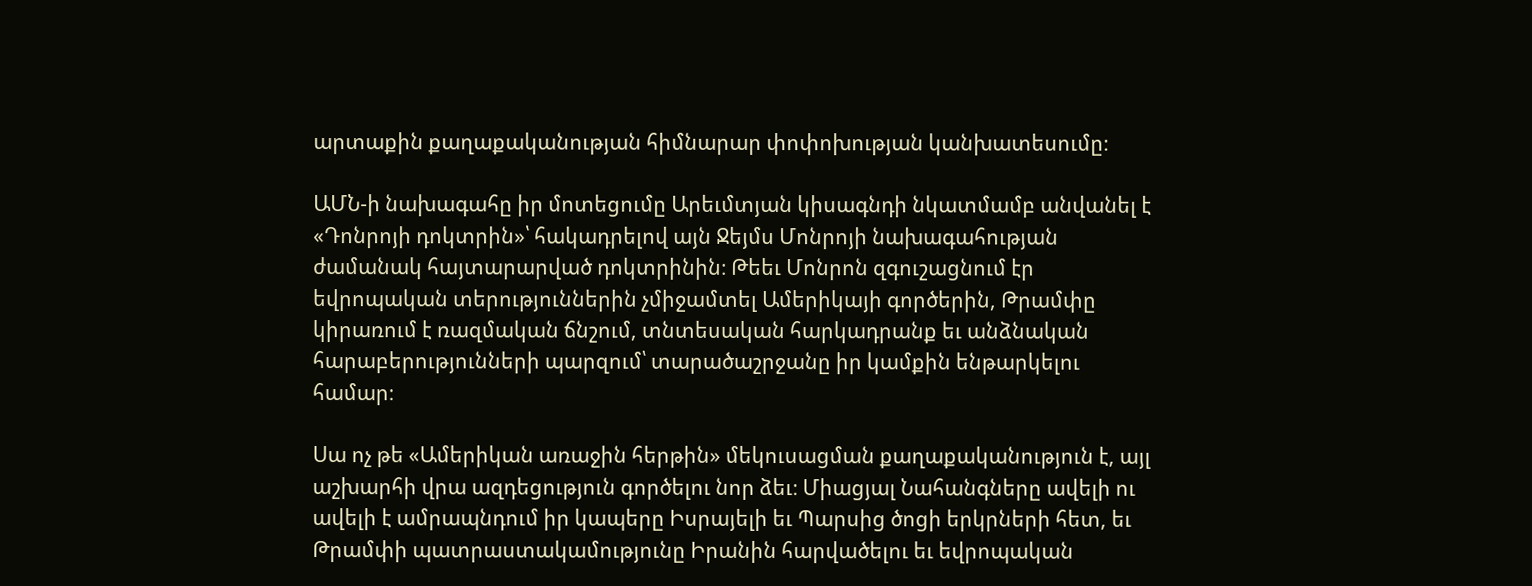արտաքին քաղաքականության հիմնարար փոփոխության կանխատեսումը։

ԱՄՆ-ի նախագահը իր մոտեցումը Արեւմտյան կիսագնդի նկատմամբ անվանել է «Դոնրոյի դոկտրին»՝ հակադրելով այն Ջեյմս Մոնրոյի նախագահության ժամանակ հայտարարված դոկտրինին։ Թեեւ Մոնրոն զգուշացնում էր եվրոպական տերություններին չմիջամտել Ամերիկայի գործերին, Թրամփը կիրառում է ռազմական ճնշում, տնտեսական հարկադրանք եւ անձնական հարաբերությունների պարզում՝ տարածաշրջանը իր կամքին ենթարկելու համար։

Սա ոչ թե «Ամերիկան առաջին հերթին» մեկուսացման քաղաքականություն է, այլ աշխարհի վրա ազդեցություն գործելու նոր ձեւ։ Միացյալ Նահանգները ավելի ու ավելի է ամրապնդում իր կապերը Իսրայելի եւ Պարսից ծոցի երկրների հետ, եւ Թրամփի պատրաստակամությունը Իրանին հարվածելու եւ եվրոպական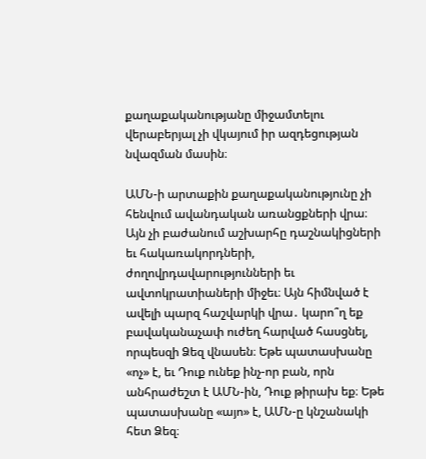քաղաքականությանը միջամտելու վերաբերյալ չի վկայում իր ազդեցության նվազման մասին։

ԱՄՆ-ի արտաքին քաղաքականությունը չի հենվում ավանդական առանցքների վրա։ Այն չի բաժանում աշխարհը դաշնակիցների եւ հակառակորդների, ժողովրդավարությունների եւ ավտոկրատիաների միջեւ։ Այն հիմնված է ավելի պարզ հաշվարկի վրա․ կարո՞ղ եք բավականաչափ ուժեղ հարված հասցնել, որպեսզի Ձեզ վնասեն։ Եթե պատասխանը «ոչ» է, եւ Դուք ունեք ինչ-որ բան, որն անհրաժեշտ է ԱՄՆ-ին, Դուք թիրախ եք։ Եթե պատասխանը «այո» է, ԱՄՆ-ը կնշանակի հետ Ձեզ։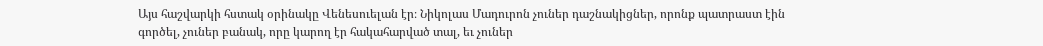Այս հաշվարկի հստակ օրինակը Վենեսուելան էր։ Նիկոլաս Մադուրոն չուներ դաշնակիցներ, որոնք պատրաստ էին գործել, չուներ բանակ, որը կարող էր հակահարված տալ, եւ չուներ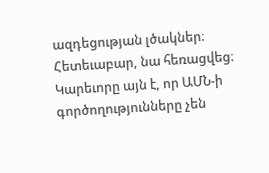ազդեցության լծակներ։ Հետեւաբար, նա հեռացվեց։ Կարեւորը այն է, որ ԱՄՆ-ի գործողությունները չեն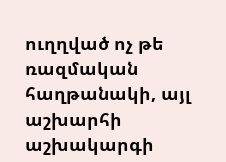ուղղված ոչ թե ռազմական հաղթանակի, այլ աշխարհի աշխակարգի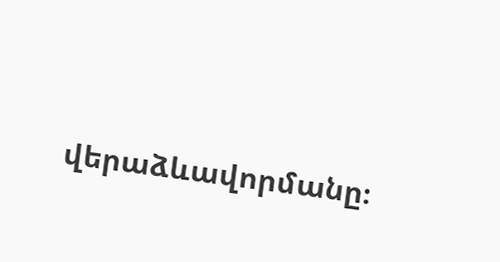վերաձևավորմանը։